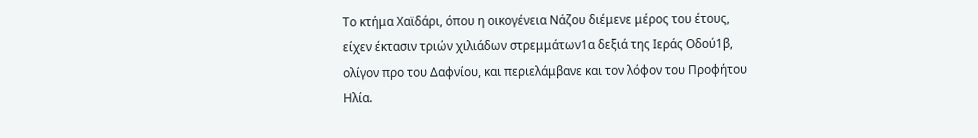Το κτήμα Χαϊδάρι, όπου η οικογένεια Nάζου διέμενε μέρος του έτους, είχεν έκτασιν τριών χιλιάδων στρεμμάτων1α δεξιά της Ιεράς Οδού1β, ολίγον προ του Δαφνίου, και περιελάμβανε και τον λόφον του Προφήτου Ηλία.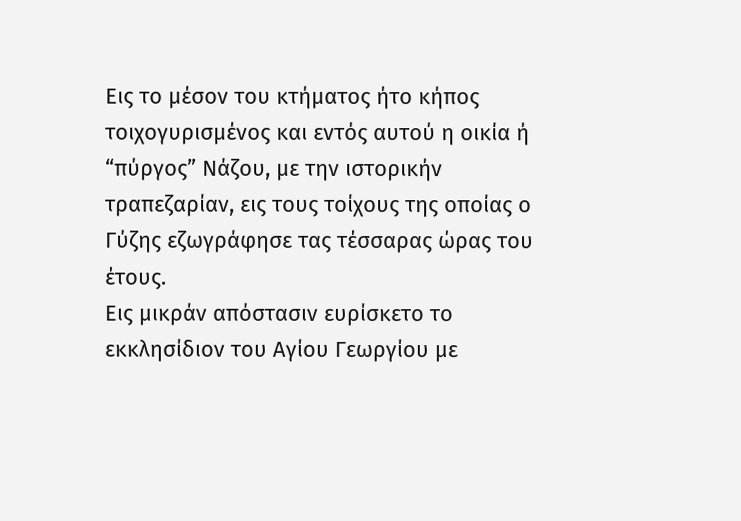Εις το μέσον του κτήματος ήτο κήπος τοιχογυρισμένος και εντός αυτού η οικία ή “πύργος” Νάζου, με την ιστορικήν τραπεζαρίαν, εις τους τοίχους της οποίας ο Γύζης εζωγράφησε τας τέσσαρας ώρας του έτους.
Εις μικράν απόστασιν ευρίσκετο το εκκλησίδιον του Αγίου Γεωργίου με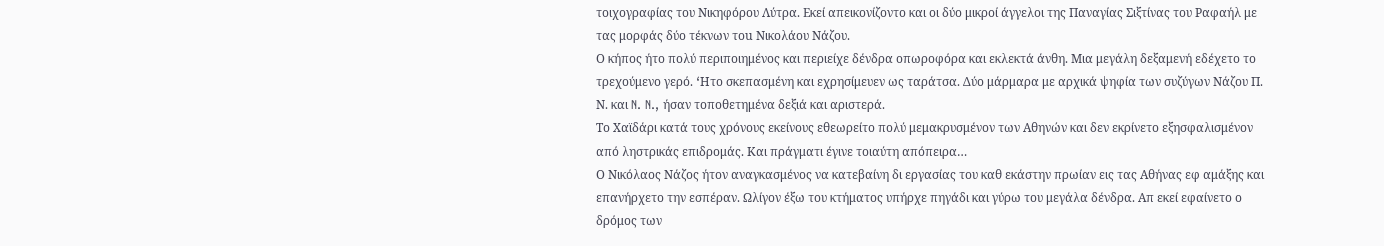τοιχογραφίας του Νικηφόρου Λύτρα. Εκεί απεικονίζοντο και οι δύο μικροί άγγελοι της Παναγίας Σιξτίνας του Ραφαήλ με τας μορφάς δύο τέκνων τou Νικολάου Nάζου.
Ο κήπος ήτο πολύ περιποιημένος και περιείχε δένδρα οπωροφόρα και εκλεκτά άνθη. Μια μεγάλη δεξαμενή εδέχετο το τρεχούμενο γερό. ‘Hτo σκεπασμένη και εχρησίμευεν ως ταράτσα. Δύο μάρμαρα με αρχικά ψηφία των συζύγων Nάζου Π. Ν. και N. N., ήσαν τοποθετημένα δεξιά και αριστερά.
Το Χαϊδάρι κατά τους χρόνους εκείνους εθεωρείτο πολύ μεμακρυσμένον των Αθηνών και δεν εκρίνετο εξησφαλισμένον από ληστρικάς επιδρομάς. Και πράγματι έγινε τοιαύτη απόπειρα…
Ο Νικόλαος Νάζος ήτον αναγκασμένος να κατεβαίνη δι εργασίας του καθ εκάστην πρωίαν εις τας Αθήνας εφ αμάξης και επανήρχετο την εσπέραν. Ωλίγον έξω του κτήματος υπήρχε πηγάδι και γύρω του μεγάλα δένδρα. Απ εκεί εφαίνετο ο δρόμος των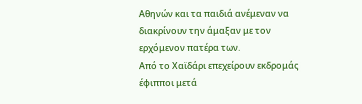Αθηνών και τα παιδιά ανέμεναν να διακρίνουν την άμαξαν με τον ερχόμενον πατέρα των.
Από το Χαϊδάρι επεχείρουν εκδρομάς έφιπποι μετά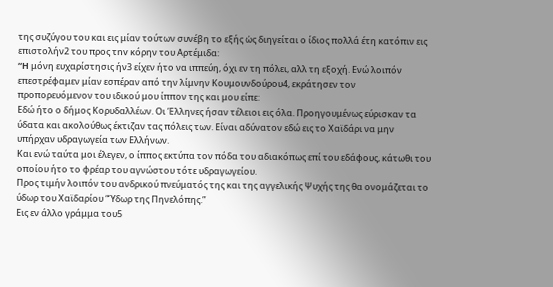της συζύγου του και εις μίαν τούτων συνέβη το εξής ὡς διηγείται ο ίδιος πολλά έτη κατόπιν εις επιστολήν2 του προς τnv κόρην του Αρτέμιδα:
“H μόνη ευχαρίστησις ήν3 είχεν ήτο να ιππεύη, όχι εν τη πόλει, αλλ τη εξοχή. Ενώ λοιπόν επεστρέφαμεν μίαν εσπέραν από την λίμνην Κουμουνδούρου4, εκράτησεν τον προπορευόμενον του ιδικού μου ίππον της και μου είπε:
Εδώ ήτο ο δήμος Κορυδαλλέων. Οι Έλληνες ήσαν τέλειοι εις όλα. Προηγουμένως εύρισκαν τα ύδατα και ακολούθως έκτιζαν τας πόλεις των. Είναι αδύνατον εδώ εις το Χαϊδάρι να μην υπήρχαν υδραγωγεία των Ελλήνων.
Και ενώ ταύτα μοι έλεγεν, ο ίππος εκτύπα τον πόδα του αδιακόπως επί του εδάφους, κάτωθι του οποίου ήτο τo φρέαρ του αγνώστου τότε υδραγωγείου.
Προς τιμήν λοιπόν του ανδρικού πνεύματός της και της αγγελικής Ψυχής της θα ονομάζεται το ύδωρ του Χαϊδαρίου “Ύδωρ της Πηνελόπης.”
Εις εν άλλο γράμμα του5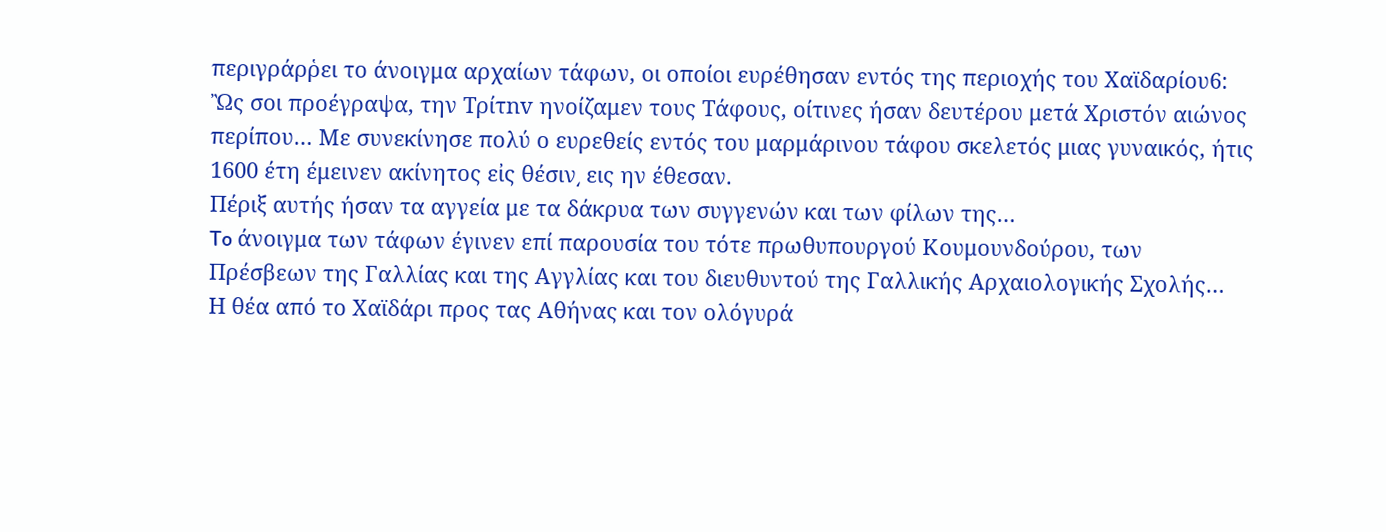περιγράρῥει το άνοιγμα αρχαίων τάφων, οι οποίοι ευρέθησαν εντός της περιοχής του Χαϊδαρίου6:
Ὢς σοι προέγραψα, την Tρίτnv ηνοίζαμεν τους Τάφους, οίτινες ήσαν δευτέρου μετά Χριστόν αιώνος περίπου… Με συνεκίνησε πολύ ο ευρεθείς εντός του μαρμάρινου τάφου σκελετός μιας γυναικός, ήτις 1600 έτη έμεινεν ακίνητος εἰς θέσιν͵ εις ην έθεσαν.
Πέριξ αυτής ήσαν τα αγγεία με τα δάκρυα των συγγενών και των φίλων της…
To άνοιγμα των τάφων έγινεν επί παρουσία του τότε πρωθυπουργού Κουμουνδούρου, των Πρέσβεων της Γαλλίας και της Αγγλίας και του διευθυντού της Γαλλικής Αρχαιολογικής Σχολής…
Η θέα από το Χαϊδάρι προς τας Αθήνας και τον ολόγυρά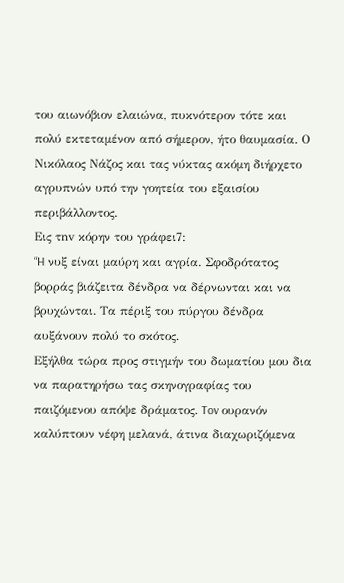του αιωνόβιον ελαιώνα, πυκνότερον τότε και πολύ εκτεταμένον από σήμερον, ήτο θαυμασία. Ο Νικόλαος Νάζος και τας νύκτας ακόμη διήρχετο αγρυπνών υπό την γοητεία του εξαισίου περιβάλλοντος.
Εις τnv κόρην του γράφει7:
“H νυξ είναι μαύρη και αγρία. Σφοδρότατος βορράς βιάζειτα δένδρα να δέρνωνται και να βρυχώνται. Τα πέριξ του πύργου δένδρα αυξάνουν πολύ το σκότος.
Εξήλθα τώρα προς στιγμήν του δωματίου μου δια να παρατηρήσω τας σκηνογραφίας του παιζόμενου απόψε δράματος. Tov ουρανόν καλύπτουν νέφη μελανά, άτινα διαχωριζόμενα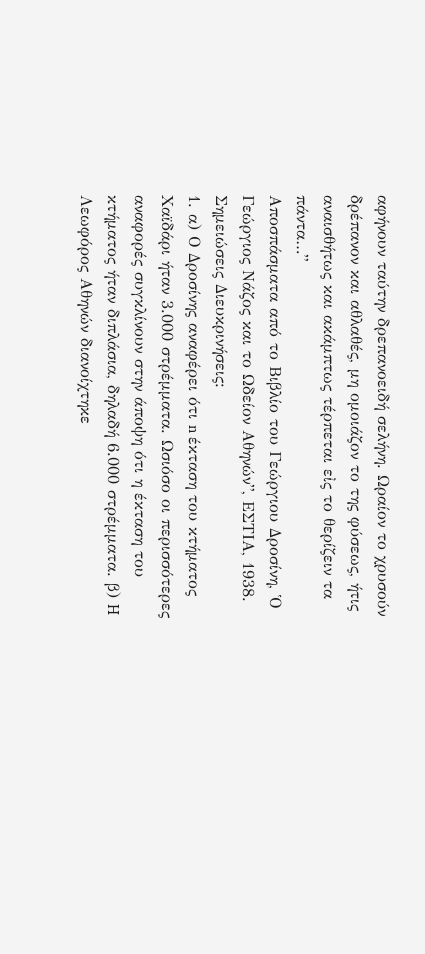αφήνουν ταύτην δρεπανοειδή σελήνη. Ωραίον το χρυσούν δρέπανον και αθλαθές, μη ομοιάζον το της φύσεως, ήτις αναισθήτως και ακάμπτως τέρπεται εἰς το θερίζειν τα πάντα…”
Αποσπάσματα από το Βιβλίο του Γεώργιου Δροσίνη, Ὁ Γεώργιος Νάζος και το Ωδείον Αθηνών”, ΕΣΤΙΑ, 1938.
Σημειώσεις Διευκρινήσεις:
1. α) Ο Δροσίνης αναφέρει ότι n έκταση του κτήματος Χαϊδάρι ήταν 3.000 στρέμματα. Ωσιόσο οι περισσότερες αναφορές συγκλίνουν στην άποψη ότι η έκταση του κτήματος ήταν διπλάσια, δηλαδή 6.000 στρέμματα. β) H Λεωφόρος Αθηνών διανοίχτηκε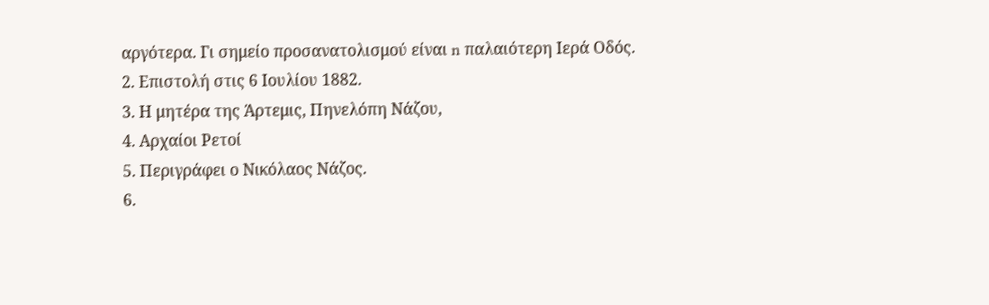αργότερα. Γι σημείο προσανατολισμού είναι n παλαιότερη Ιερά Οδός.
2. Επιστολή στις 6 Ιουλίου 1882.
3. Η μητέρα της Άρτεμις, Πηνελόπη Νάζου,
4. Αρχαίοι Pετοί
5. Περιγράφει ο Νικόλαος Νάζος.
6.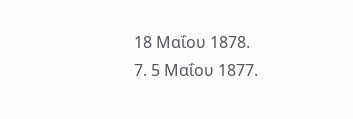18 Μαΐου 1878.
7. 5 Μαΐου 1877.